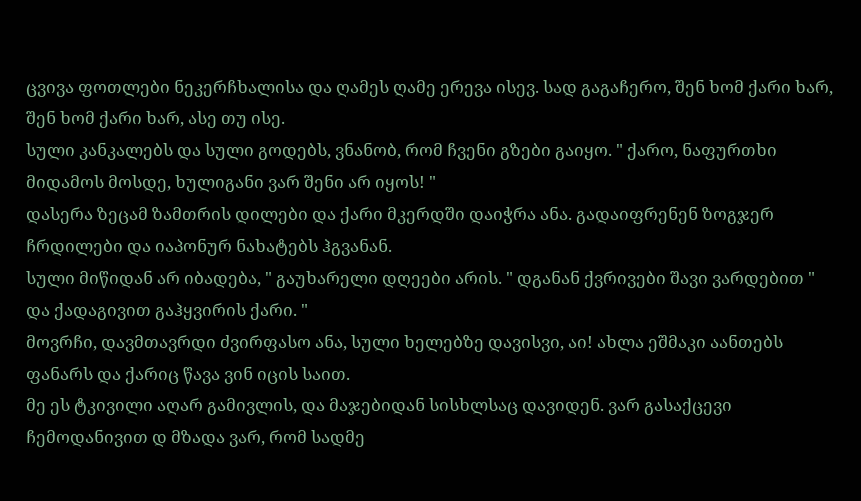ცვივა ფოთლები ნეკერჩხალისა და ღამეს ღამე ერევა ისევ. სად გაგაჩერო, შენ ხომ ქარი ხარ, შენ ხომ ქარი ხარ, ასე თუ ისე.
სული კანკალებს და სული გოდებს, ვნანობ, რომ ჩვენი გზები გაიყო. " ქარო, ნაფურთხი მიდამოს მოსდე, ხულიგანი ვარ შენი არ იყოს! "
დასერა ზეცამ ზამთრის დილები და ქარი მკერდში დაიჭრა ანა. გადაიფრენენ ზოგჯერ ჩრდილები და იაპონურ ნახატებს ჰგვანან.
სული მიწიდან არ იბადება, " გაუხარელი დღეები არის. " დგანან ქვრივები შავი ვარდებით " და ქადაგივით გაჰყვირის ქარი. "
მოვრჩი, დავმთავრდი ძვირფასო ანა, სული ხელებზე დავისვი, აი! ახლა ეშმაკი აანთებს ფანარს და ქარიც წავა ვინ იცის საით.
მე ეს ტკივილი აღარ გამივლის, და მაჯებიდან სისხლსაც დავიდენ. ვარ გასაქცევი ჩემოდანივით დ მზადა ვარ, რომ სადმე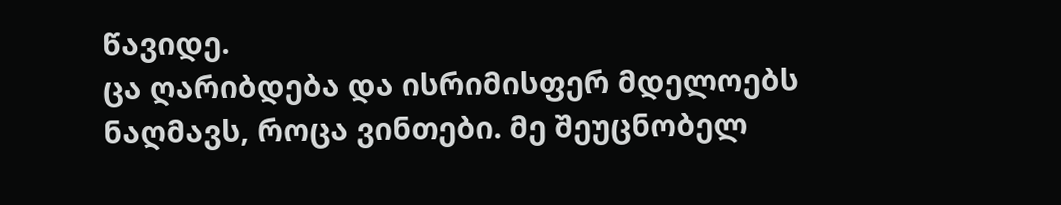წავიდე.
ცა ღარიბდება და ისრიმისფერ მდელოებს ნაღმავს, როცა ვინთები. მე შეუცნობელ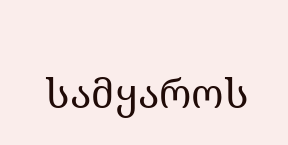სამყაროს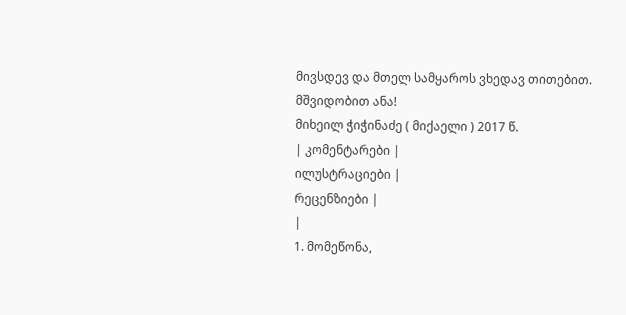მივსდევ და მთელ სამყაროს ვხედავ თითებით.
მშვიდობით ანა!
მიხეილ ჭიჭინაძე ( მიქაელი ) 2017 წ.
| კომენტარები |
ილუსტრაციები |
რეცენზიები |
|
1. მომეწონა,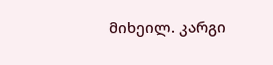მიხეილ. კარგი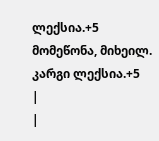ლექსია.+5 მომეწონა, მიხეილ. კარგი ლექსია.+5
|
|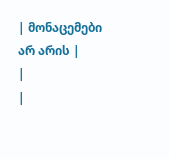| მონაცემები არ არის |
|
|